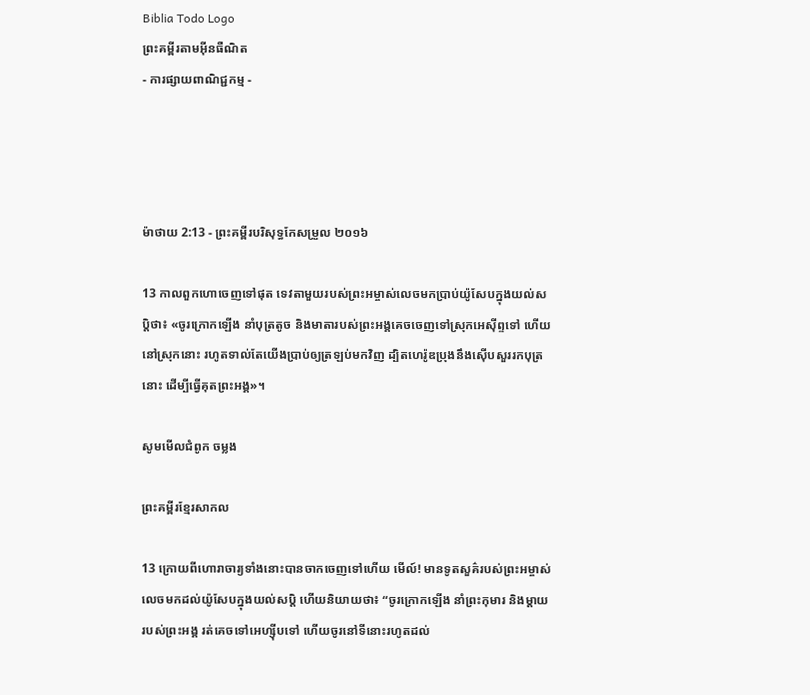Biblia Todo Logo
ព្រះគម្ពីរតាមអ៊ីនធឺណិត
- ការផ្សាយពាណិជ្ជកម្ម -




ម៉ាថាយ 2:13 - ព្រះគម្ពីរបរិសុទ្ធកែសម្រួល ២០១៦

13 កាលពួកហោចេញទៅផុត ទេវតាមួយរបស់ព្រះ‌អម្ចាស់លេចមកប្រាប់យ៉ូសែបក្នុងយល់សប្តិថា៖ «ចូរក្រោកឡើង នាំបុត្រតូច និងមាតារបស់ព្រះ‌អង្គគេចចេញទៅស្រុកអេស៊ីព្ទទៅ ហើយនៅស្រុកនោះ រហូតទាល់តែយើងប្រាប់ឲ្យត្រឡប់មកវិញ ដ្បិតហេរ៉ូឌប្រុងនឹងស៊ើបសួររកបុត្រនោះ ដើម្បីធ្វើគុតព្រះ‌អង្គ»។

សូមមើលជំពូក ចម្លង

ព្រះគម្ពីរខ្មែរសាកល

13 ក្រោយពីហោរាចារ្យទាំងនោះបានចាកចេញទៅហើយ មើល៍! មានទូតសួគ៌របស់ព្រះអម្ចាស់លេចមកដល់យ៉ូសែបក្នុងយល់សប្តិ ហើយនិយាយថា៖ “ចូរក្រោកឡើង នាំព្រះកុមារ និងម្ដាយរបស់ព្រះអង្គ រត់គេចទៅអេហ្ស៊ីបទៅ ហើយចូរនៅទីនោះរហូតដល់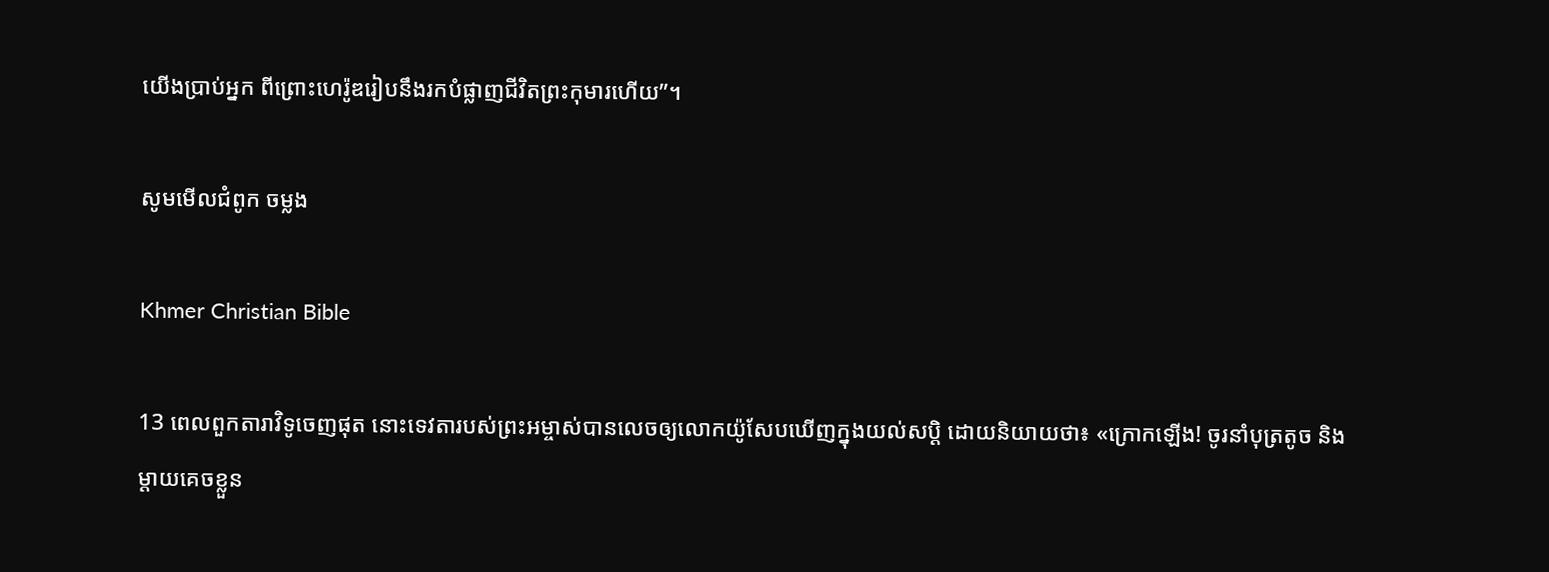យើងប្រាប់អ្នក ពីព្រោះហេរ៉ូឌរៀបនឹងរកបំផ្លាញជីវិតព្រះកុមារហើយ”។

សូមមើលជំពូក ចម្លង

Khmer Christian Bible

13 ពេលពួកតារាវិទូចេញផុត នោះទេវតារបស់ព្រះអម្ចាស់បានលេចឲ្យលោកយ៉ូសែបឃើញក្នុងយល់សប្ដិ ដោយនិយាយថា៖ «ក្រោកឡើង! ចូរនាំបុត្រតូច និងម្ដាយគេចខ្លួន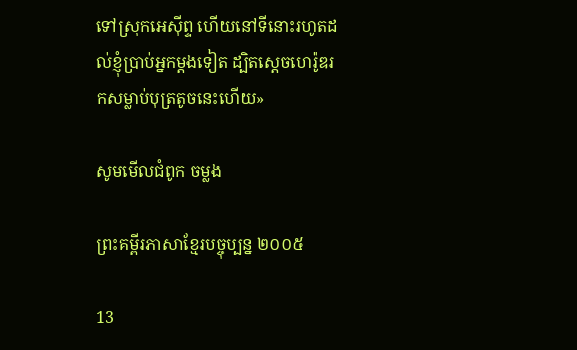ទៅស្រុកអេស៊ីព្ទ ហើយនៅទីនោះរហូតដល់ខ្ញុំប្រាប់អ្នកម្ដងទៀត ដ្បិតស្ដេចហេរ៉ូឌរកសម្លាប់បុត្រតូចនេះហើយ»

សូមមើលជំពូក ចម្លង

ព្រះគម្ពីរភាសាខ្មែរបច្ចុប្បន្ន ២០០៥

13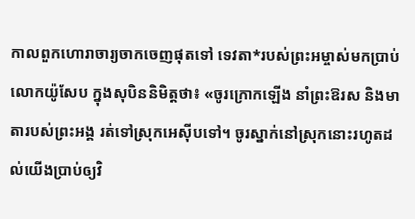កាលពួកហោរា‌ចារ្យចាកចេញផុតទៅ ទេវតា*របស់ព្រះ‌អម្ចាស់មកប្រាប់លោកយ៉ូសែប ក្នុងសុបិននិមិត្តថា៖ «ចូរក្រោកឡើង នាំព្រះ‌ឱរស និងមាតារបស់ព្រះអង្គ រត់ទៅស្រុកអេស៊ីបទៅ។ ចូរស្នាក់នៅស្រុកនោះរហូតដល់យើងប្រាប់ឲ្យវិ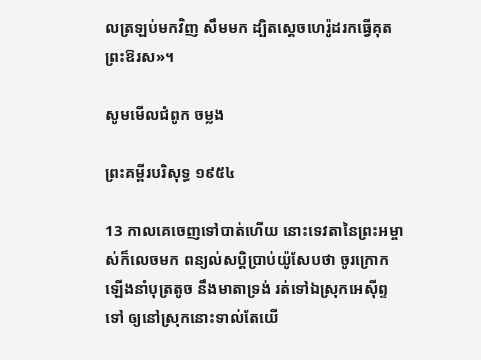លត្រឡប់មកវិញ សឹមមក ដ្បិតស្ដេចហេរ៉ូដរកធ្វើគុតព្រះ‌ឱរស»។

សូមមើលជំពូក ចម្លង

ព្រះគម្ពីរបរិសុទ្ធ ១៩៥៤

13 កាលគេចេញទៅបាត់ហើយ នោះទេវតានៃព្រះ‌អម្ចាស់ក៏លេចមក ពន្យល់សប្តិប្រាប់យ៉ូសែបថា ចូរក្រោកឡើងនាំបុត្រតូច នឹងមាតាទ្រង់ រត់ទៅឯស្រុកអេស៊ីព្ទទៅ ឲ្យនៅស្រុកនោះទាល់តែយើ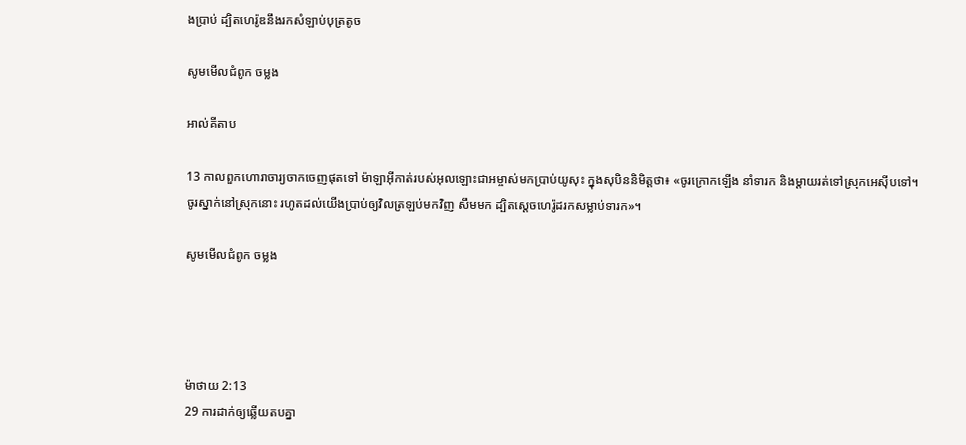ងប្រាប់ ដ្បិតហេរ៉ូឌនឹងរកសំឡាប់បុត្រតូច

សូមមើលជំពូក ចម្លង

អាល់គីតាប

13 កាលពួកហោរា‌ចារ្យចាកចេញផុតទៅ ម៉ាឡា‌អ៊ីកាត់របស់អុលឡោះ‌ជាអម្ចាស់មកប្រាប់យូសុះ ក្នុងសុបិននិមិត្ដថា៖ «ចូរក្រោកឡើង នាំទារក និងម្តាយរត់ទៅស្រុកអេស៊ីបទៅ។ ចូរស្នាក់នៅស្រុកនោះ រហូតដល់យើងប្រាប់ឲ្យវិលត្រឡប់មកវិញ សឹមមក ដ្បិតស្ដេចហេរ៉ូដរកសម្លាប់ទារក»។

សូមមើលជំពូក ចម្លង




ម៉ាថាយ 2:13
29 ការដាក់ឲ្យឆ្លើយតបគ្នា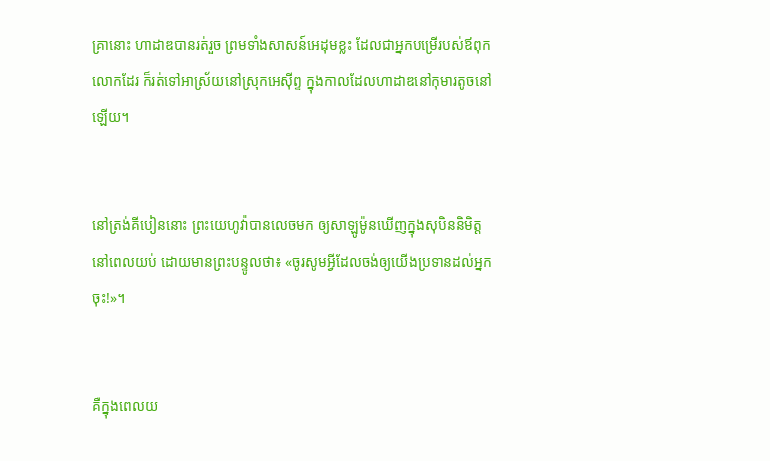គ្រានោះ ហាដាឌបានរត់រួច ព្រមទាំងសាសន៍អេដុមខ្លះ ដែលជាអ្នកបម្រើរបស់ឪពុកលោកដែរ ក៏រត់ទៅអាស្រ័យនៅស្រុកអេស៊ីព្ទ ក្នុងកាលដែលហាដាឌនៅកុមារតូចនៅឡើយ។


នៅត្រង់គីបៀននោះ ព្រះ‌យេហូវ៉ាបានលេចមក ឲ្យសាឡូម៉ូនឃើញក្នុងសុបិននិមិត្តនៅពេលយប់ ដោយមានព្រះ‌បន្ទូលថា៖ «ចូរសូមអ្វីដែលចង់ឲ្យយើងប្រទានដល់អ្នកចុះ!»។


គឺក្នុងពេលយ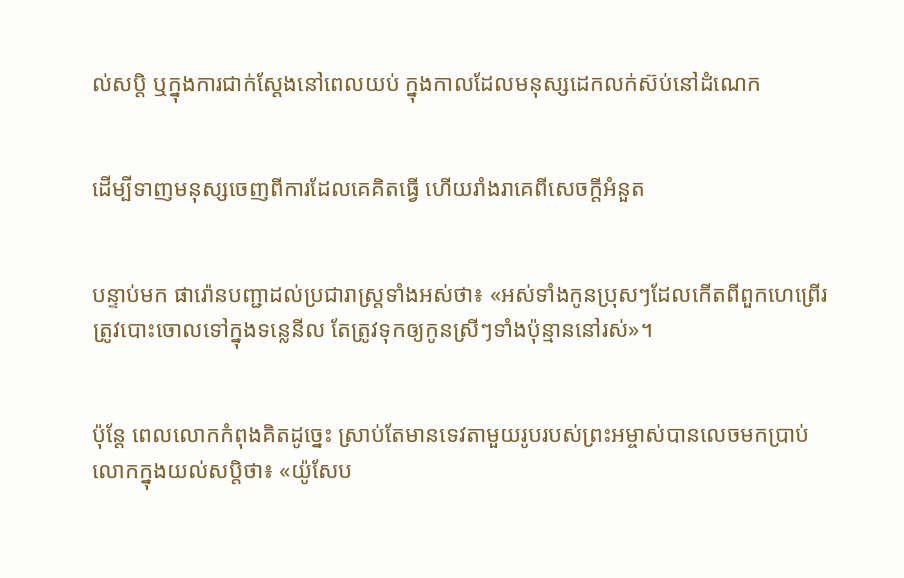ល់‌សប្តិ ឬក្នុងការជាក់ស្តែងនៅពេលយប់ ក្នុងកាលដែលមនុស្សដេកលក់ស៊ប់នៅដំណេក


ដើម្បីទាញមនុស្សចេញពីការដែលគេគិតធ្វើ ហើយរាំងរាគេពីសេចក្ដីអំនួត


បន្ទាប់មក ផារ៉ោនបញ្ជាដល់ប្រជា‌រាស្ត្រទាំងអស់ថា៖ «អស់ទាំងកូនប្រុសៗដែលកើតពីពួកហេព្រើរ ត្រូវបោះចោលទៅក្នុងទន្លេនីល តែត្រូវទុកឲ្យកូនស្រីៗទាំងប៉ុន្មាននៅរស់»។


ប៉ុន្តែ ពេលលោកកំពុងគិតដូច្នេះ ស្រាប់តែមានទេវតាមួយរូបរបស់ព្រះ‌អម្ចាស់បានលេចមកប្រាប់លោកក្នុងយល់សប្តិថា៖ «យ៉ូសែប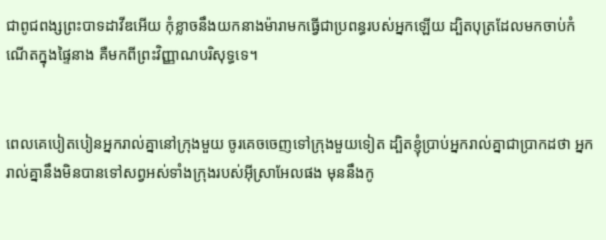ជាពូជពង្សព្រះ‌បាទដាវីឌអើយ កុំខ្លាចនឹងយកនាងម៉ារាមកធ្វើជាប្រពន្ធរបស់អ្នកឡើយ ដ្បិតបុត្រដែលមកចាប់កំណើតក្នុងផ្ទៃនាង គឺមកពីព្រះ‌វិញ្ញាណបរិសុទ្ធទេ។


ពេលគេបៀតបៀនអ្នករាល់គ្នានៅក្រុងមួយ ចូរគេចចេញទៅក្រុងមួយទៀត ដ្បិតខ្ញុំប្រាប់អ្នករាល់គ្នាជាប្រាកដថា អ្នករាល់គ្នានឹងមិនបានទៅសព្វអស់ទាំងក្រុងរបស់អ៊ីស្រា‌អែលផង មុននឹងកូ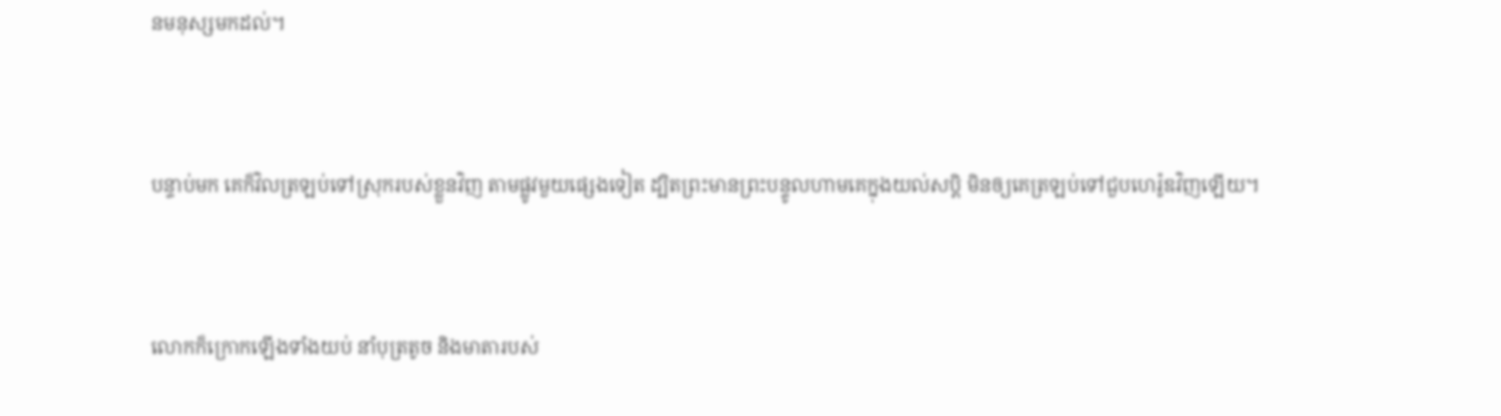នមនុស្សមកដល់។


បន្ទាប់មក គេក៏វិលត្រឡប់ទៅស្រុករបស់ខ្លួនវិញ តាមផ្លូវមួយផ្សេងទៀត ដ្បិតព្រះ‌មានព្រះ‌បន្ទូលហាមគេក្នុងយល់សប្តិ មិនឲ្យគេត្រឡប់ទៅជួបហេរ៉ូឌវិញឡើយ។


លោកក៏ក្រោកឡើងទាំងយប់ នាំបុត្រតូច និងមាតារបស់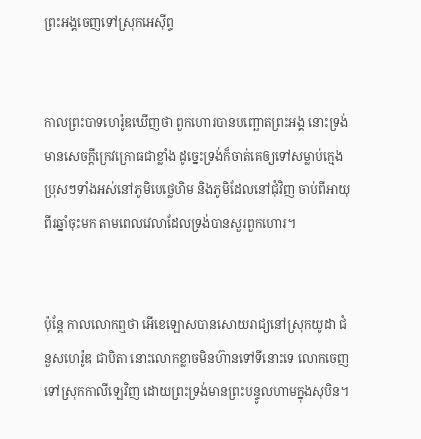ព្រះ‌អង្គចេញទៅស្រុកអេស៊ីព្ទ


កាលព្រះ‌បាទហេរ៉ូឌឃើញថា ពួកហោរបានបញ្ឆោតព្រះ‌អង្គ នោះទ្រង់មានសេចក្តីក្រេវ‌ក្រោធជាខ្លាំង ដូច្នេះទ្រង់ក៏ចាត់គេឲ្យទៅសម្លាប់ក្មេងប្រុសៗទាំងអស់នៅភូមិបេថ្លេហិម និងភូមិដែលនៅជុំ‌វិញ ចាប់ពីអាយុពីរឆ្នាំចុះមក តាមពេលវេលាដែលទ្រង់បានសួរពួកហោរ។


ប៉ុន្តែ កាលលោកឮថា អើខេ‌ឡោសបានសោយរាជ្យនៅស្រុកយូដា ជំនួសហេរ៉ូឌ ជាបិតា នោះលោកខ្លាចមិនហ៊ានទៅទីនោះទេ លោកចេញទៅស្រុកកាលីឡេវិញ ដោយព្រះ‌ទ្រង់មានព្រះ‌បន្ទូលហាមក្នុងសុបិន។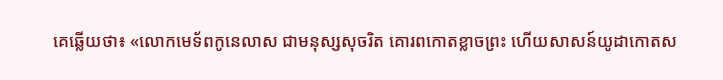គេឆ្លើយថា៖ «លោកមេទ័ពកូនេ‌លាស ជាមនុស្សសុចរិត គោរពកោតខ្លាចព្រះ ហើយសាសន៍យូដាកោតស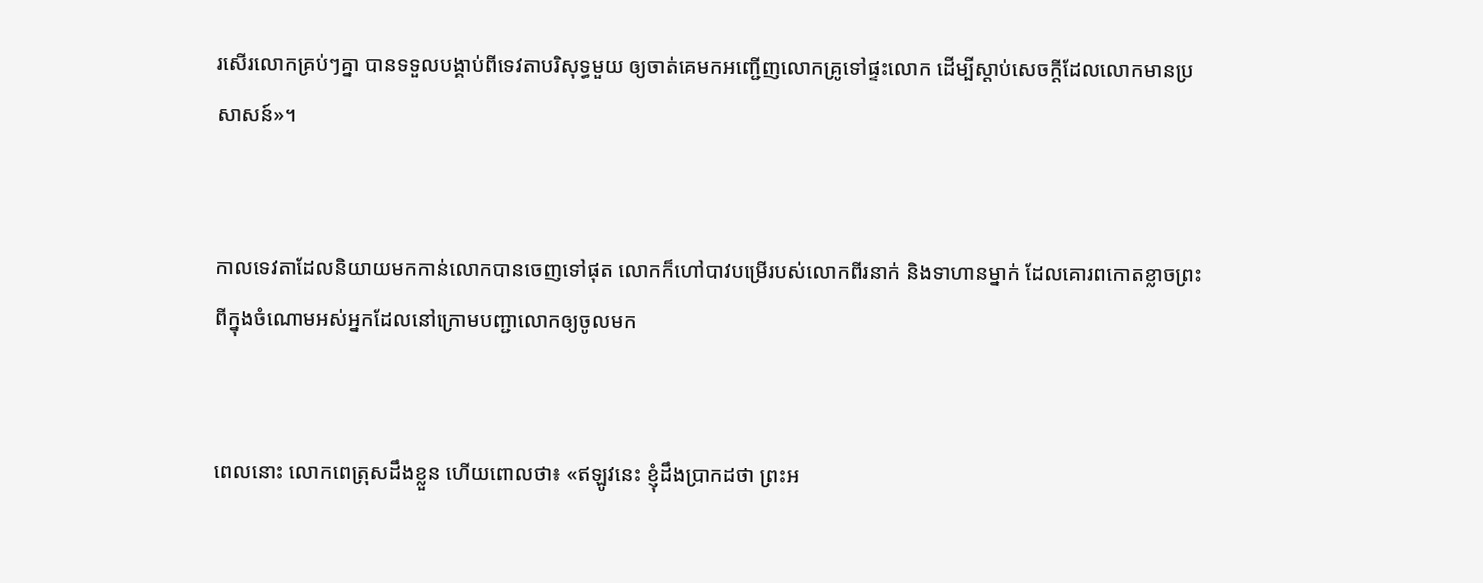រសើរលោកគ្រប់ៗគ្នា បានទទួលបង្គាប់ពីទេវតាបរិសុទ្ធមួយ ឲ្យចាត់គេមកអញ្ជើញលោកគ្រូទៅផ្ទះលោក ដើម្បីស្តាប់សេចក្ដីដែលលោកមានប្រសាសន៍»។


កាលទេវតាដែលនិយាយមកកាន់លោកបានចេញទៅផុត លោកក៏ហៅបាវបម្រើរបស់លោកពីរនាក់ និងទាហានម្នាក់ ដែលគោរពកោតខ្លាចព្រះ ពីក្នុងចំណោមអស់អ្នកដែលនៅក្រោមបញ្ជាលោកឲ្យចូលមក


ពេលនោះ លោកពេត្រុសដឹងខ្លួន ហើយពោលថា៖ «ឥឡូវនេះ ខ្ញុំដឹងប្រាកដថា ព្រះ‌អ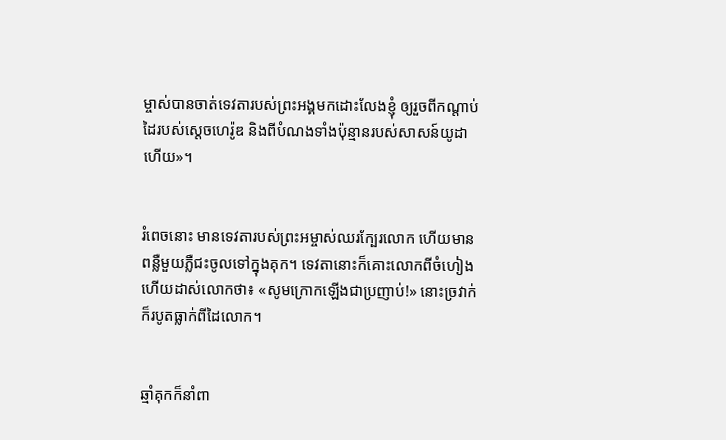ម្ចាស់បានចាត់ទេវតារបស់ព្រះ‌អង្គមកដោះលែងខ្ញុំ ឲ្យរួចពីកណ្តាប់ដៃរបស់ស្តេចហេរ៉ូឌ និងពីបំណងទាំងប៉ុន្មានរបស់សាសន៍យូដាហើយ»។


រំពេចនោះ មានទេវតារបស់ព្រះ‌អម្ចាស់ឈរក្បែរលោក ហើយមានពន្លឺមួយភ្លឺជះចូលទៅក្នុងគុក។ ទេវតានោះក៏គោះលោកពីចំហៀង ហើយដាស់លោកថា៖ «សូមក្រោកឡើងជាប្រញាប់!» នោះច្រវាក់ក៏របូតធ្លាក់ពីដៃលោក។


ឆ្មាំគុកក៏នាំពា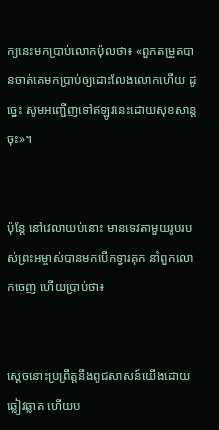ក្យនេះមកប្រាប់លោកប៉ុលថា៖ «ពួកតម្រួតបានចាត់គេមកប្រាប់ឲ្យដោះលែងលោកហើយ ដូច្នេះ សូមអញ្ជើញទៅឥឡូវនេះដោយសុខ‌សាន្តចុះ»។


ប៉ុន្តែ នៅវេលាយប់នោះ មានទេវតាមួយរូបរបស់ព្រះ‌អម្ចាស់បានមកបើកទ្វារគុក នាំពួកលោកចេញ ហើយប្រាប់ថា៖


ស្តេចនោះប្រព្រឹត្តនឹងពូជសាសន៍យើងដោយឆ្លៀវឆ្លាត ហើយប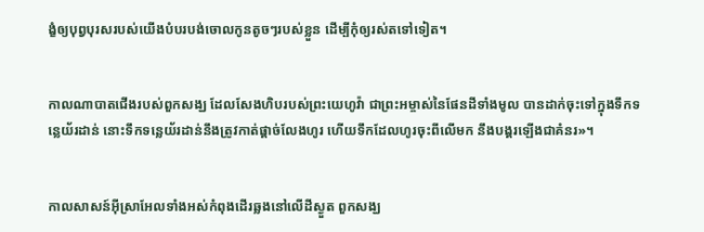ង្ខំឲ្យបុព្វបុរសរបស់យើងបំបរបង់ចោលកូនតូចៗរបស់ខ្លួន ដើម្បីកុំឲ្យរស់តទៅទៀត។


កាលណាបាតជើងរបស់ពួកសង្ឃ ដែលសែងហិបរបស់ព្រះ‌យេហូវ៉ា ជាព្រះ‌អម្ចាស់នៃផែន‌ដីទាំងមូល បានដាក់ចុះទៅក្នុងទឹកទន្លេយ័រដាន់ នោះទឹកទន្លេយ័រដាន់នឹងត្រូវកាត់ផ្តាច់លែងហូរ ហើយទឹកដែលហូរចុះពីលើមក នឹងបង្គរឡើងជាគំនរ»។


កាលសាសន៍អ៊ីស្រា‌អែលទាំងអស់កំពុងដើរឆ្លងនៅលើដីស្ងួត ពួកសង្ឃ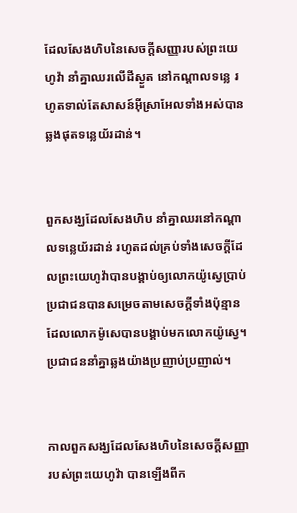ដែលសែងហិបនៃសេចក្ដីសញ្ញារបស់ព្រះ‌យេហូវ៉ា នាំគ្នាឈរលើដីស្ងួត នៅកណ្ដាលទន្លេ រហូតទាល់តែសាសន៍អ៊ីស្រា‌អែលទាំងអស់បានឆ្លងផុតទន្លេយ័រដាន់។


ពួកសង្ឃដែលសែងហិប នាំគ្នាឈរនៅកណ្ដាលទន្លេយ័រដាន់ រហូតដល់គ្រប់ទាំងសេចក្ដីដែលព្រះ‌យេហូវ៉ាបានបង្គាប់ឲ្យលោកយ៉ូស្វេប្រាប់ប្រជា‌ជនបានសម្រេចតាមសេចក្ដីទាំងប៉ុន្មាន ដែលលោកម៉ូសេបានបង្គាប់មកលោកយ៉ូស្វេ។ ប្រជា‌ជននាំគ្នាឆ្លងយ៉ាងប្រញាប់‌ប្រញាល់។


កាលពួកសង្ឃដែលសែងហិបនៃសេចក្ដីសញ្ញារបស់ព្រះ‌យេហូវ៉ា បានឡើងពីក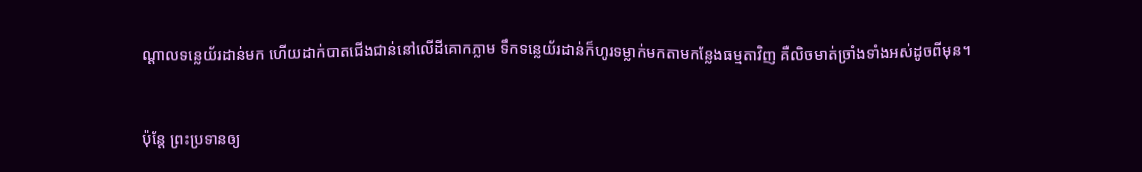ណ្ដាលទន្លេយ័រដាន់មក ហើយដាក់បាតជើងជាន់នៅលើដីគោកភ្លាម ទឹកទន្លេយ័រដាន់ក៏ហូរទម្លាក់មកតាមកន្លែងធម្មតាវិញ គឺលិចមាត់ច្រាំងទាំងអស់ដូចពីមុន។


ប៉ុន្តែ ព្រះប្រទានឲ្យ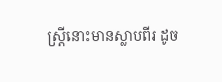ស្ត្រីនោះមានស្លាបពីរ ដូច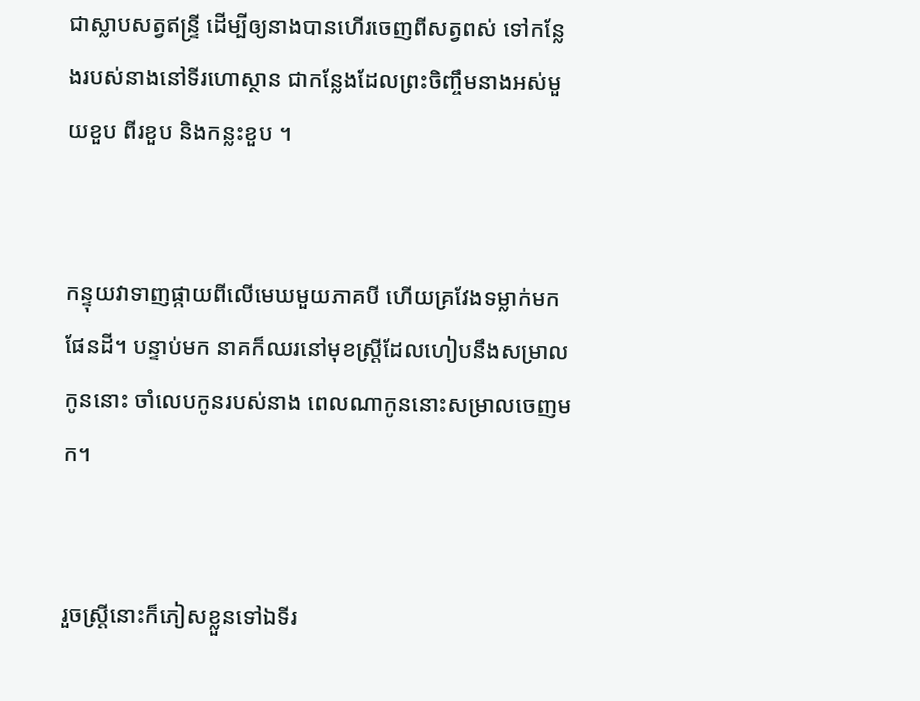ជាស្លាបសត្វឥន្ទ្រី ដើម្បីឲ្យនាងបានហើរចេញពីសត្វពស់ ទៅកន្លែងរបស់នាងនៅទីរហោ‌ស្ថាន ជាកន្លែងដែលព្រះចិញ្ចឹមនាងអស់មួយខួប ពីរខួប និងកន្លះខួប ។


កន្ទុយវាទាញផ្កាយពីលើមេឃមួយភាគបី ហើយគ្រវែងទម្លាក់មកផែនដី។ បន្ទាប់មក នាគក៏ឈរនៅមុខស្ត្រីដែលហៀបនឹងសម្រាលកូននោះ ចាំលេបកូនរបស់នាង ពេលណាកូននោះសម្រាលចេញមក។


រួចស្ត្រីនោះក៏ភៀសខ្លួនទៅឯទីរ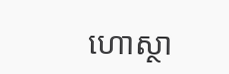ហោ‌ស្ថា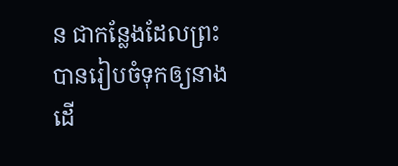ន ជាកន្លែងដែលព្រះបានរៀបចំទុកឲ្យនាង ដើ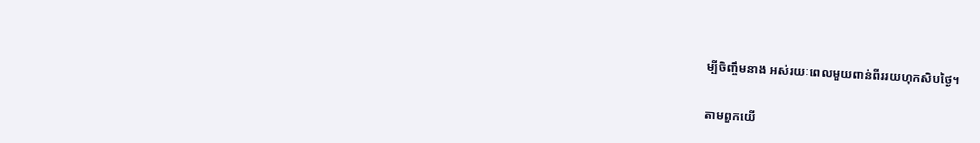ម្បីចិញ្ចឹមនាង អស់រយៈពេលមួយពាន់ពីររយហុកសិបថ្ងៃ។


តាមពួកយើ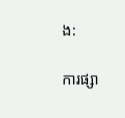ង:

ការផ្សា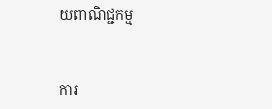យពាណិជ្ជកម្ម


ការ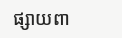ផ្សាយពា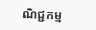ណិជ្ជកម្ម